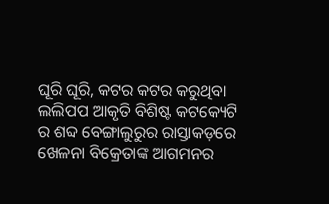ଘୂରି ଘୂରି, କଟର କଟର କରୁଥିବା ଲଲିପପ ଆକୃତି ବିଶିଷ୍ଟ କଟକ୍ୟେଟି ର ଶବ୍ଦ ବେଙ୍ଗାଲୁରୁର ରାସ୍ତାକଡ଼ରେ ଖେଳନା ବିକ୍ରେତାଙ୍କ ଆଗମନର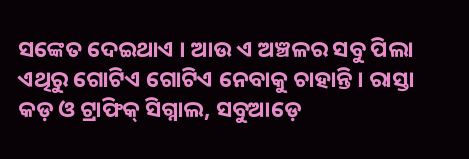ସଙ୍କେତ ଦେଇଥାଏ । ଆଉ ଏ ଅଞ୍ଚଳର ସବୁ ପିଲା ଏଥିରୁ ଗୋଟିଏ ଗୋଟିଏ ନେବାକୁ ଚାହାନ୍ତି । ରାସ୍ତା କଡ଼ ଓ ଟ୍ରାଫିକ୍‌ ସିଗ୍ନାଲ, ସବୁଆଡ଼େ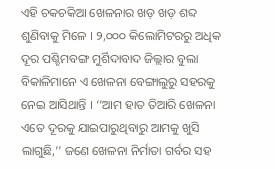ଏହି ଚକଚକିଆ ଖେଳନାର ଖଡ଼ ଖଡ଼ ଶବ୍ଦ ଶୁଣିବାକୁ ମିଳେ । ୨,୦୦୦ କିଲୋମିଟରରୁ ଅଧିକ ଦୂର ପଶ୍ଚିମବଙ୍ଗ ମୁର୍ଶିଦାବାଦ ଜିଲ୍ଲାର ବୁଲା ବିକାଳିମାନେ ଏ ଖେଳନା ବେଙ୍ଗାଲୁରୁ ସହରକୁ ନେଇ ଆସିଥାନ୍ତି । ‘‘ଆମ ହାତ ତିଆରି ଖେଳନା ଏତେ ଦୂରକୁ ଯାଇପାରୁଥିବାରୁ ଆମକୁ ଖୁସି ଲାଗୁଛି,’’ ଜଣେ ଖେଳନା ନିର୍ମାତା ଗର୍ବର ସହ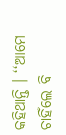କହିଥାନ୍ତି । ‘‘ଆମେ ଚାହିଁଲେ ବି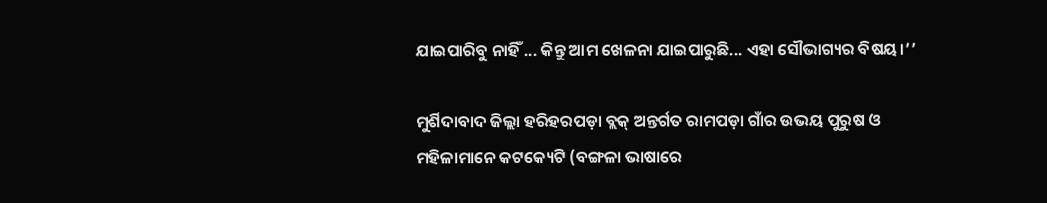ଯାଇପାରିବୁ ନାହିଁ ... କିନ୍ତୁ ଆମ ଖେଳନା ଯାଇପାରୁଛି... ଏହା ସୌଭାଗ୍ୟର ବିଷୟ।’’

ମୁର୍ଶିଦାବାଦ ଜିଲ୍ଲା ହରିହରପଡ଼ା ବ୍ଲକ୍‌ ଅନ୍ତର୍ଗତ ରାମପଡ଼ା ଗାଁର ଉଭୟ ପୁରୁଷ ଓ ମହିଳାମାନେ କଟକ୍ୟେଟି (ବଙ୍ଗଳା ଭାଷାରେ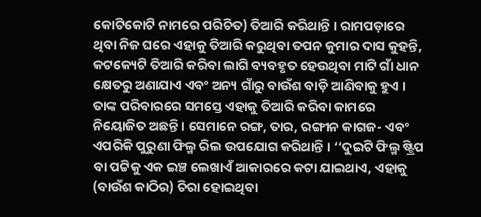କୋଟିକୋଟି ନାମରେ ପରିଚିତ) ତିଆରି କରିଥାନ୍ତି । ରାମପଡ଼ାରେ ଥିବା ନିଜ ଘରେ ଏହାକୁ ତିଆରି କରୁଥିବା ତପନ କୁମାର ଦାସ କୁହନ୍ତି, କଟକ୍ୟେଟି ତିଆରି କରିବା ଲାଗି ବ୍ୟବହୃତ ହେଉଥିବା ମାଟି ଗାଁ ଧାନ କ୍ଷେତରୁ ଅଣାଯାଏ ଏବଂ ଅନ୍ୟ ଗାଁରୁ ବାଉଁଶ ବାଡ଼ି ଆଣିବାକୁ ହୁଏ । ତାଙ୍କ ପରିବାରରେ ସମସ୍ତେ ଏହାକୁ ତିଆରି କରିବା କାମରେ ନିୟୋଜିତ ଅଛନ୍ତି । ସେମାନେ ରଙ୍ଗ, ତାର, ରଙ୍ଗୀନ କାଗଜ- ଏବଂ ଏପରିକି ପୁରୁଣା ଫିଲ୍ମ ରିଲ ଉପଯୋଗ କରିଥାନ୍ତି । ‘‘ଦୁଇଟି ଫିଲ୍ମ ଷ୍ଟ୍ରିପ ବା ପଟ୍ଟିକୁ ଏକ ଇଞ୍ଚ ଲେଖାଏଁ ଆକାରରେ କଟା ଯାଇଥାଏ, ଏହାକୁ (ବାଉଁଶ କାଠିର) ଚିରା ହୋଇଥିବା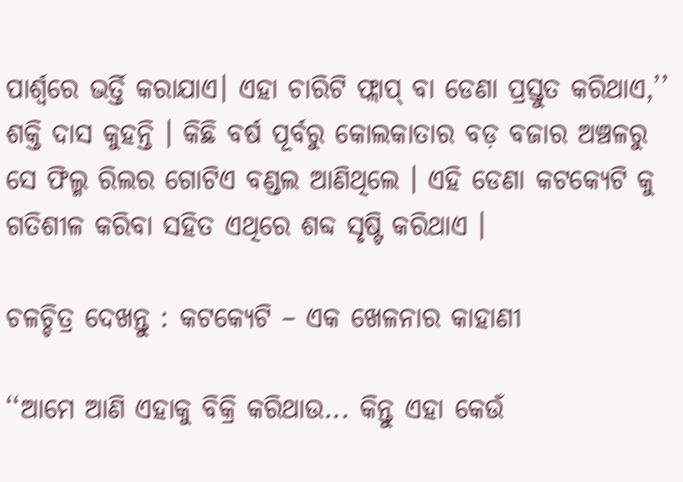ପାର୍ଶ୍ୱରେ ଭର୍ତ୍ତି କରାଯାଏ। ଏହା ଚାରିଟି ଫ୍ଲାପ୍‌ ବା ଡେଣା ପ୍ରସ୍ତୁତ କରିଥାଏ,’’ ଶକ୍ତି ଦାସ କୁହନ୍ତି । କିଛି ବର୍ଷ ପୂର୍ବରୁ କୋଲକାତାର ବଡ଼ ବଜାର ଅଞ୍ଚଳରୁ ସେ ଫିଲ୍ମ ରିଲର ଗୋଟିଏ ବଣ୍ଡଲ ଆଣିଥିଲେ । ଏହି ଡେଣା କଟକ୍ୟେଟି କୁ ଗତିଶୀଳ କରିବା ସହିତ ଏଥିରେ ଶବ୍ଦ ସୃଷ୍ଟି କରିଥାଏ ।

ଚଳଚ୍ଚିତ୍ର ଦେଖନ୍ତୁ : କଟକ୍ୟେଟି – ଏକ ଖେଳନାର କାହାଣୀ

‘‘ଆମେ ଆଣି ଏହାକୁ ବିକ୍ରି କରିଥାଉ... କିନ୍ତୁ ଏହା କେଉଁ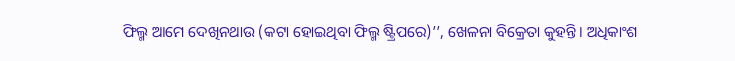ଫିଲ୍ମ ଆମେ ଦେଖିନଥାଉ (କଟା ହୋଇଥିବା ଫିଲ୍ମ ଷ୍ଟ୍ରିପରେ)’’, ଖେଳନା ବିକ୍ରେତା କୁହନ୍ତି। ଅଧିକାଂଶ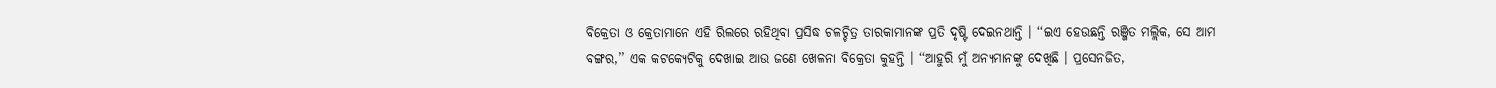ବିକ୍ରେତା ଓ କ୍ରେତାମାନେ ଏହି ରିଲରେ ରହିଥିବା ପ୍ରସିଦ୍ଧ ଚଳଚ୍ଚିତ୍ର ତାରକାମାନଙ୍କ ପ୍ରତି ଦୃଷ୍ଟି ଦେଇନଥାନ୍ତି । ‘‘ଇଏ ହେଉଛନ୍ତି ରଞ୍ଜିତ ମଲ୍ଲିକ, ସେ ଆମ ବଙ୍ଗର,’’ ଏକ କଟକ୍ୟେଟିକୁ ଦେଖାଇ ଆଉ ଜଣେ ଖେଳନା ବିକ୍ରେତା କୁହନ୍ତି । ‘‘ଆହୁରି ମୁଁ ଅନ୍ୟମାନଙ୍କୁ ଦେଖିଛି । ପ୍ରସେନଜିତ,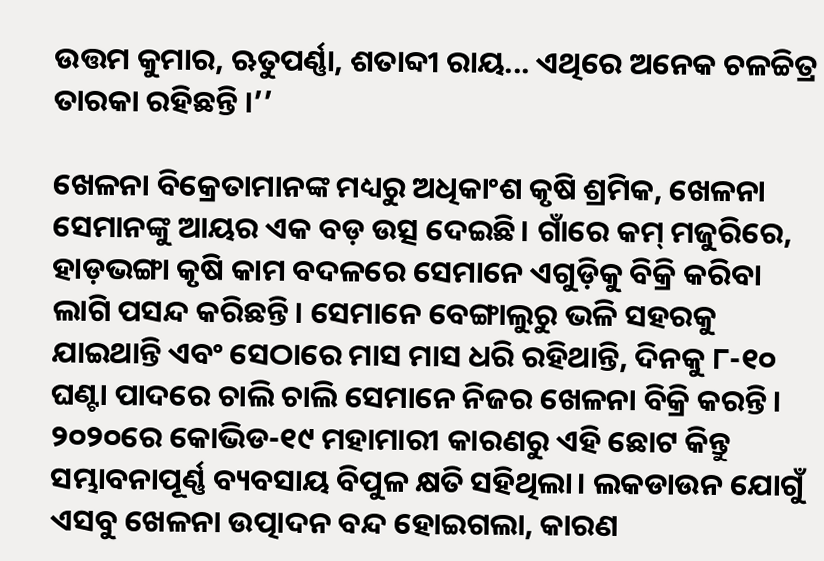ଉତ୍ତମ କୁମାର, ଋତୁପର୍ଣ୍ଣା, ଶତାବ୍ଦୀ ରାୟ... ଏଥିରେ ଅନେକ ଚଳଚ୍ଚିତ୍ର ତାରକା ରହିଛନ୍ତି ।’’

ଖେଳନା ବିକ୍ରେତାମାନଙ୍କ ମଧ୍ୟରୁ ଅଧିକାଂଶ କୃଷି ଶ୍ରମିକ, ଖେଳନା ସେମାନଙ୍କୁ ଆୟର ଏକ ବଡ଼ ଉତ୍ସ ଦେଇଛି। ଗାଁରେ କମ୍‌ ମଜୁରିରେ, ହାଡ଼ଭଙ୍ଗା କୃଷି କାମ ବଦଳରେ ସେମାନେ ଏଗୁଡ଼ିକୁ ବିକ୍ରି କରିବା ଲାଗି ପସନ୍ଦ କରିଛନ୍ତି। ସେମାନେ ବେଙ୍ଗାଲୁରୁ ଭଳି ସହରକୁ ଯାଇଥାନ୍ତି ଏବଂ ସେଠାରେ ମାସ ମାସ ଧରି ରହିଥାନ୍ତି, ଦିନକୁ ୮-୧୦ ଘଣ୍ଟା ପାଦରେ ଚାଲି ଚାଲି ସେମାନେ ନିଜର ଖେଳନା ବିକ୍ରି କରନ୍ତି। ୨୦୨୦ରେ କୋଭିଡ-୧୯ ମହାମାରୀ କାରଣରୁ ଏହି ଛୋଟ କିନ୍ତୁ ସମ୍ଭାବନାପୂର୍ଣ୍ଣ ବ୍ୟବସାୟ ବିପୁଳ କ୍ଷତି ସହିଥିଲା। ଲକଡାଉନ ଯୋଗୁଁ ଏସବୁ ଖେଳନା ଉତ୍ପାଦନ ବନ୍ଦ ହୋଇଗଲା, କାରଣ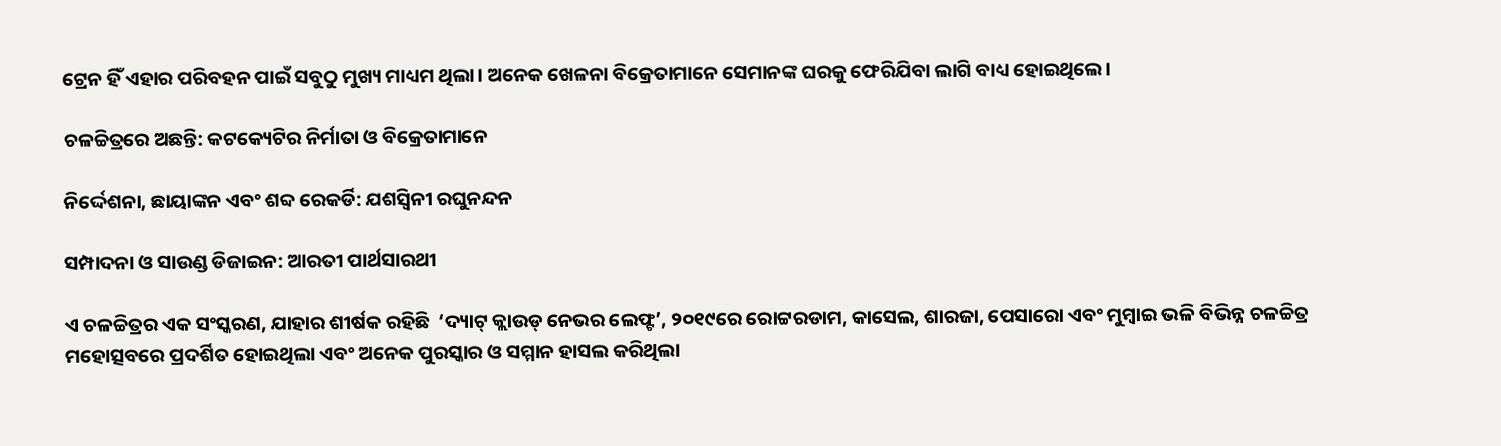ଟ୍ରେନ ହିଁ ଏହାର ପରିବହନ ପାଇଁ ସବୁଠୁ ମୁଖ୍ୟ ମାଧ୍ୟମ ଥିଲା। ଅନେକ ଖେଳନା ବିକ୍ରେତାମାନେ ସେମାନଙ୍କ ଘରକୁ ଫେରିଯିବା ଲାଗି ବାଧ୍ୟ ହୋଇଥିଲେ।

ଚଳଚ୍ଚିତ୍ରରେ ଅଛନ୍ତି: କଟକ୍ୟେଟିର ନିର୍ମାତା ଓ ବିକ୍ରେତାମାନେ

ନିର୍ଦ୍ଦେଶନା, ଛାୟାଙ୍କନ ଏବଂ ଶବ୍ଦ ରେକର୍ଡି: ଯଶସ୍ୱିନୀ ରଘୁନନ୍ଦନ

ସମ୍ପାଦନା ଓ ସାଉଣ୍ଡ ଡିଜାଇନ: ଆରତୀ ପାର୍ଥସାରଥୀ

ଏ ଚଳଚ୍ଚିତ୍ରର ଏକ ସଂସ୍କରଣ, ଯାହାର ଶୀର୍ଷକ ରହିଛି  ‘ଦ୍ୟାଟ୍‌ କ୍ଲାଉଡ୍‌ ନେଭର ଲେଫ୍ଟ’, ୨୦୧୯ରେ ରୋଟ୍ଟରଡାମ, କାସେଲ, ଶାରଜା, ପେସାରୋ ଏବଂ ମୁମ୍ବାଇ ଭଳି ବିଭିନ୍ନ ଚଳଚ୍ଚିତ୍ର ମହୋତ୍ସବରେ ପ୍ରଦର୍ଶିତ ହୋଇଥିଲା ଏବଂ ଅନେକ ପୁରସ୍କାର ଓ ସମ୍ମାନ ହାସଲ କରିଥିଲା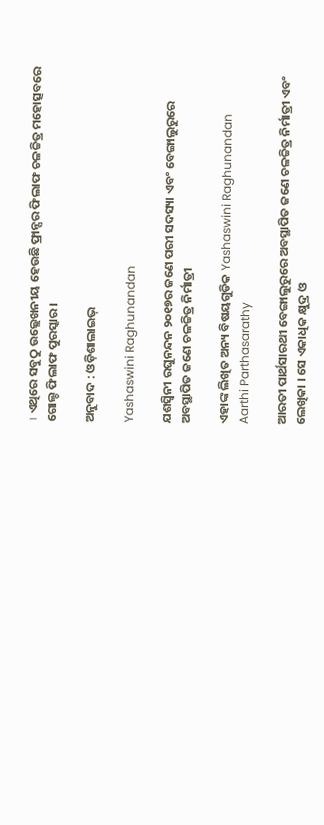। ଏଥିରେ ସବୁଠୁ ଉଲ୍ଲେଖନୀୟ ହେଉଛି ଫ୍ରାନ୍ସର ଫିଲାଫ ଚଳଚ୍ଚିତ୍ର ମହୋତ୍ସବରେ ଗୋଲ୍ଡ ଫିଲାଫ ପୁରସ୍କାର ।

ଅନୁବାଦ : ଓଡ଼ିଶାଲାଇଭ୍‍

Yashaswini Raghunandan

ଯଶସ୍ୱିନୀ ରଘୁନନ୍ଦନ ୨୦୧୭ର ଜଣେ ପରୀ ସଦସ୍ୟା ଏବଂ ବେଙ୍ଗାଲୁରୁରେ ଅବସ୍ଥାପିତ ଜଣେ ଚଳଚ୍ଚିତ୍ର ନିର୍ମାତ୍ରୀ

ଏହାଙ୍କ ଲିଖିତ ଅନ୍ୟ ବିଷୟଗୁଡିକ Yashaswini Raghunandan
Aarthi Parthasarathy

ଆରତୀ ପାର୍ଥସାରଥୀ ବେଙ୍ଗାଲୁରୁରେ ଅବସ୍ଥାପିତ ଜଣେ ଚଳଚ୍ଚିତ୍ର ନିର୍ମାତ୍ରୀ ଏବଂ ଲେଖିକା । ସେ ଏକାଧିକ କ୍ଷୁଦ୍ର ଓ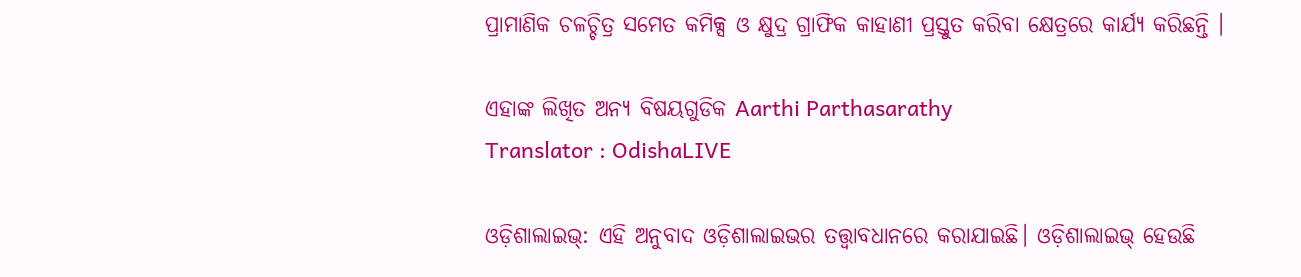ପ୍ରାମାଣିକ ଚଳଚ୍ଚିତ୍ର ସମେତ କମିକ୍ସ ଓ କ୍ଷୁଦ୍ର ଗ୍ରାଫିକ କାହାଣୀ ପ୍ରସ୍ତୁତ କରିବା କ୍ଷେତ୍ରରେ କାର୍ଯ୍ୟ କରିଛନ୍ତି ।

ଏହାଙ୍କ ଲିଖିତ ଅନ୍ୟ ବିଷୟଗୁଡିକ Aarthi Parthasarathy
Translator : OdishaLIVE

ଓଡ଼ିଶାଲାଇଭ୍: ଏହି ଅନୁବାଦ ଓଡ଼ିଶାଲାଇଭର ତତ୍ତ୍ୱାବଧାନରେ କରାଯାଇଛି। ଓଡ଼ିଶାଲାଇଭ୍ ହେଉଛି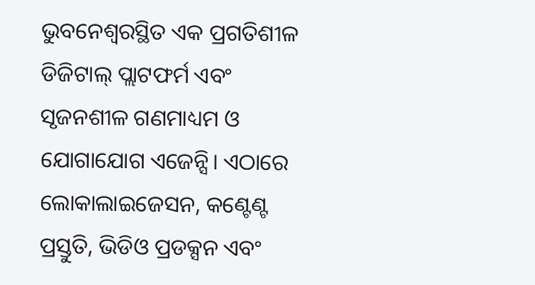ଭୁବନେଶ୍ୱରସ୍ଥିତ ଏକ ପ୍ରଗତିଶୀଳ ଡିଜିଟାଲ୍ ପ୍ଲାଟଫର୍ମ ଏବଂ ସୃଜନଶୀଳ ଗଣମାଧ୍ୟମ ଓ ଯୋଗାଯୋଗ ଏଜେନ୍ସି। ଏଠାରେ ଲୋକାଲାଇଜେସନ, କଣ୍ଟେଣ୍ଟ ପ୍ରସ୍ତୁତି, ଭିଡିଓ ପ୍ରଡକ୍ସନ ଏବଂ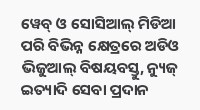ୱେବ୍ ଓ ସୋସିଆଲ୍ ମିଡିଆ ପରି ବିଭିନ୍ନ କ୍ଷେତ୍ରରେ ଅଡିଓ ଭିଜୁଆଲ୍‌ ବିଷୟବସ୍ତୁ, ନ୍ୟୁଜ୍ ଇତ୍ୟାଦି ସେବା ପ୍ରଦାନ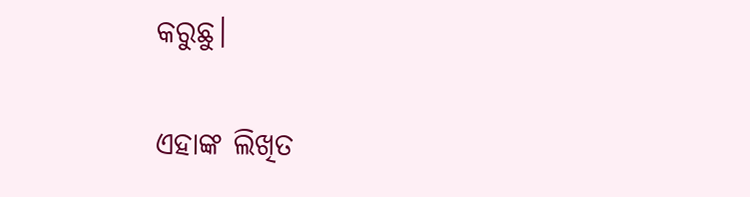କରୁଛୁ।

ଏହାଙ୍କ ଲିଖିତ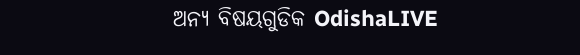ଅନ୍ୟ ବିଷୟଗୁଡିକ OdishaLIVE